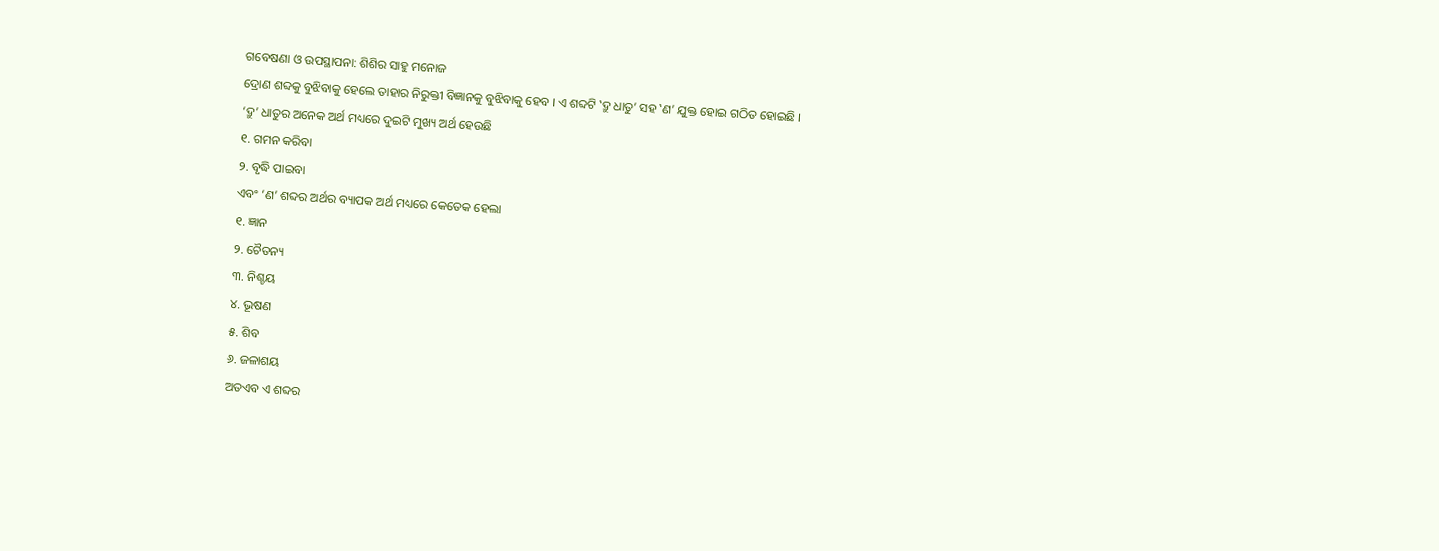ଗବେଷଣା ଓ ଉପସ୍ଥାପନା: ଶିଶିର ସାହୁ ମନୋଜ
ଦ୍ରୋଣ ଶବ୍ଦକୁ ବୁଝିବାକୁ ହେଲେ ତାହାର ନିରୁକ୍ତୀ ବିଜ୍ଞାନକୁ ବୁଝିବାକୁ ହେବ । ଏ ଶବ୍ଦଟି ‛ଦ୍ରୁ ଧାତୁ’ ସହ ‛ଣ’ ଯୁକ୍ତ ହୋଇ ଗଠିତ ହୋଇଛି ।
‘ଦ୍ରୁ’ ଧାତୁର ଅନେକ ଅର୍ଥ ମଧ୍ୟରେ ଦୁଇଟି ମୁଖ୍ୟ ଅର୍ଥ ହେଉଛି
୧. ଗମନ କରିବା
୨. ବୃଦ୍ଧି ପାଇବା
ଏବଂ ‘ଣ’ ଶବ୍ଦର ଅର୍ଥର ବ୍ୟାପକ ଅର୍ଥ ମଧ୍ୟରେ କେତେକ ହେଲା
୧. ଜ୍ଞାନ
୨. ଚୈତନ୍ୟ
୩. ନିଶ୍ଚୟ
୪. ଭୂଷଣ
୫. ଶିବ
୬. ଜଳାଶୟ
ଅତଏବ ଏ ଶବ୍ଦର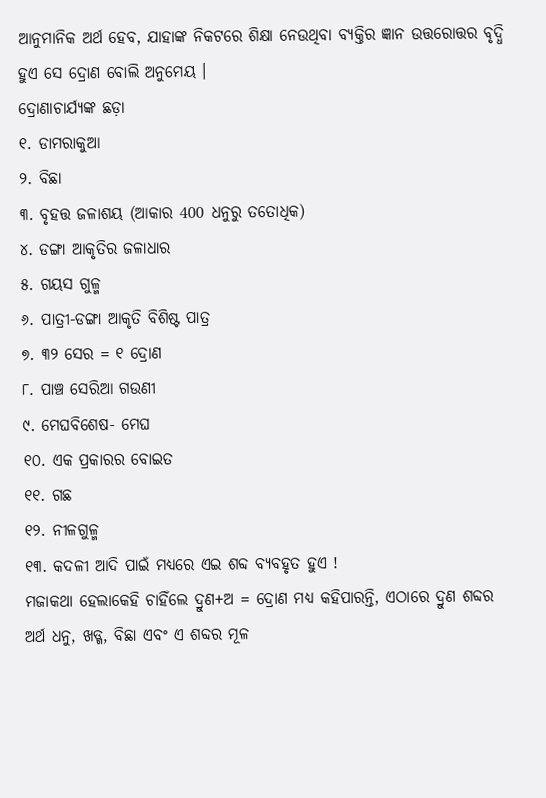ଆନୁମାନିକ ଅର୍ଥ ହେବ, ଯାହାଙ୍କ ନିକଟରେ ଶିକ୍ଷା ନେଉଥିବା ବ୍ୟକ୍ତିର ଜ୍ଞାନ ଉତ୍ତରୋତ୍ତର ବୃଦ୍ଧି ହୁଏ ସେ ଦ୍ରୋଣ ବୋଲି ଅନୁମେୟ ।
ଦ୍ରୋଣାଚାର୍ଯ୍ୟଙ୍କ ଛଡ଼ା
୧. ଡାମରାକୁଆ
୨. ବିଛା
୩. ବୃହତ୍ତ ଜଳାଶୟ (ଆକାର 400 ଧନୁରୁ ତତୋଧିକ)
୪. ଡଙ୍ଗା ଆକୃତିର ଜଳାଧାର
୫. ଗୟସ ଗୁଳ୍ମ
୬. ପାତ୍ରୀ-ଡଙ୍ଗା ଆକୃତି ବିଶିଷ୍ଟ ପାତ୍ର
୭. ୩୨ ସେର = ୧ ଦ୍ରୋଣ
୮. ପାଞ୍ଚ ସେରିଆ ଗଉଣୀ
୯. ମେଘବିଶେଷ- ମେଘ
୧୦. ଏକ ପ୍ରକାରର ବୋଇତ
୧୧. ଗଛ
୧୨. ନୀଳଗୁଳ୍ମ
୧୩. କଦଳୀ ଆଦି ପାଇଁ ମଧ୍ୟରେ ଏଇ ଶବ୍ଦ ବ୍ୟବହୃତ ହୁଏ !
ମଜାକଥା ହେଲାକେହି ଚାହିଁଲେ ଦ୍ରୁଣ+ଅ = ଦ୍ରୋଣ ମଧ୍ୟ କହିପାରନ୍ତି, ଏଠାରେ ଦ୍ରୁଣ ଶବ୍ଦର ଅର୍ଥ ଧନୁ, ଖଡ୍ଗ, ବିଛା ଏବଂ ଏ ଶବ୍ଦର ମୂଳ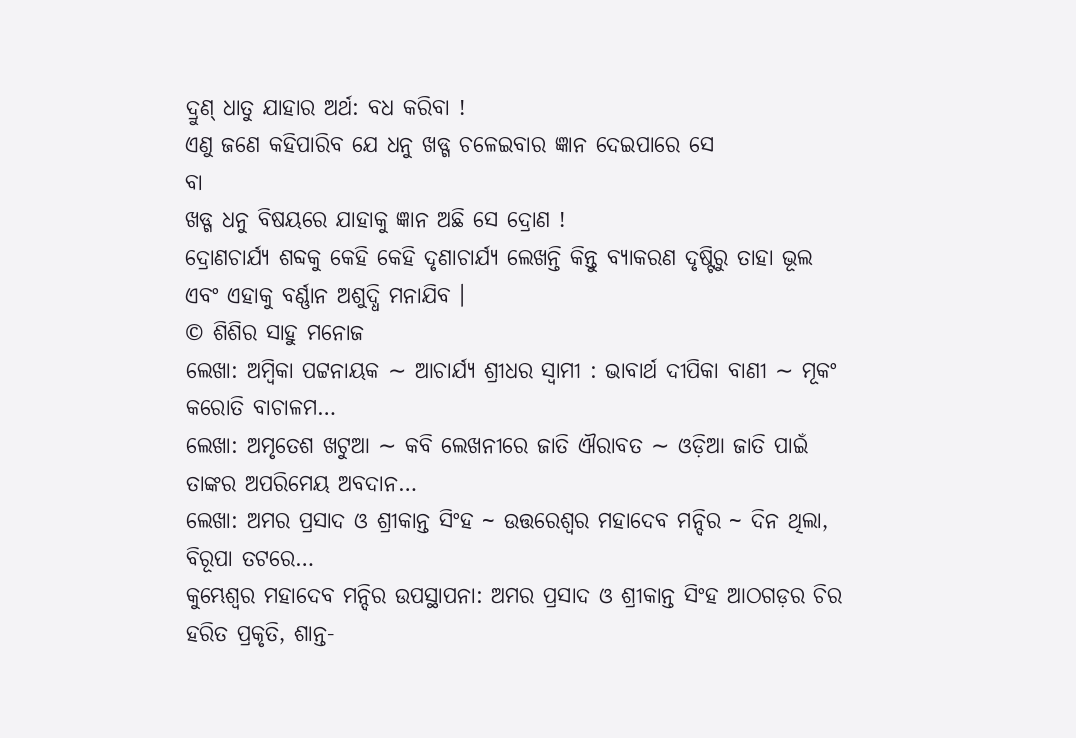ଦ୍ରୁଣ୍ ଧାତୁ ଯାହାର ଅର୍ଥ: ବଧ କରିବା !
ଏଣୁ ଜଣେ କହିପାରିବ ଯେ ଧନୁ ଖଡ୍ଗ ଚଳେଇବାର ଜ୍ଞାନ ଦେଇପାରେ ସେ
ବା
ଖଡ୍ଗ ଧନୁ ବିଷୟରେ ଯାହାକୁ ଜ୍ଞାନ ଅଛି ସେ ଦ୍ରୋଣ !
ଦ୍ରୋଣଚାର୍ଯ୍ୟ ଶବ୍ଦକୁ କେହି କେହି ଦୃଣାଚାର୍ଯ୍ୟ ଲେଖନ୍ତି କିନ୍ତୁ ବ୍ୟାକରଣ ଦୃଷ୍ଟିରୁ ତାହା ଭୂଲ ଏବଂ ଏହାକୁ ବର୍ଣ୍ଣାନ ଅଶୁଦ୍ଧି ମନାଯିବ ।
© ଶିଶିର ସାହୁ ମନୋଜ
ଲେଖା: ଅମ୍ବିକା ପଟ୍ଟନାୟକ ∼ ଆଚାର୍ଯ୍ୟ ଶ୍ରୀଧର ସ୍ୱାମୀ : ଭାବାର୍ଥ ଦୀପିକା ବାଣୀ ∼ ମୂକଂ କରୋତି ବାଚାଳମ…
ଲେଖା: ଅମୃତେଶ ଖଟୁଆ ∼ କବି ଲେଖନୀରେ ଜାତି ଐରାବତ ∼ ଓଡ଼ିଆ ଜାତି ପାଇଁ ତାଙ୍କର ଅପରିମେୟ ଅବଦାନ…
ଲେଖା: ଅମର ପ୍ରସାଦ ଓ ଶ୍ରୀକାନ୍ତ ସିଂହ ~ ଉତ୍ତରେଶ୍ଵର ମହାଦେବ ମନ୍ଦିର ~ ଦିନ ଥିଲା, ବିରୂପା ତଟରେ…
କୁମ୍ଭେଶ୍ୱର ମହାଦେବ ମନ୍ଦିର ଉପସ୍ଥାପନା: ଅମର ପ୍ରସାଦ ଓ ଶ୍ରୀକାନ୍ତ ସିଂହ ଆଠଗଡ଼ର ଚିର ହରିତ ପ୍ରକୃତି, ଶାନ୍ତ-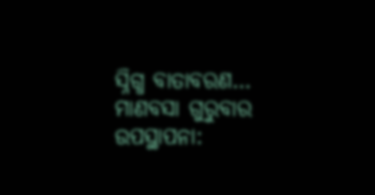ସ୍ନିଗ୍ଧ ବାତାବରଣ…
ମାଣବସା ଗୁରୁବାର ଉପସ୍ଥାପନା: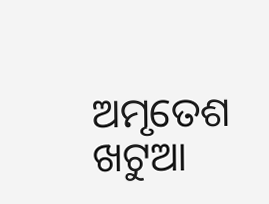ଅମୃତେଶ ଖଟୁଆ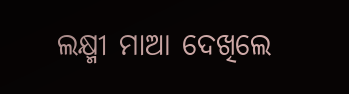ଲକ୍ଷ୍ମୀ ମାଆ ଦେଖିଲେ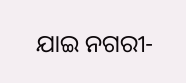ଯାଇ ନଗରୀ-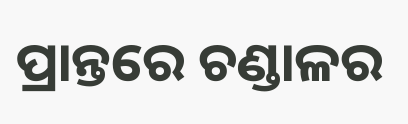ପ୍ରାନ୍ତରେ ଚଣ୍ଡାଳର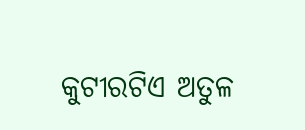କୁଟୀରଟିଏ ଅତୁଳ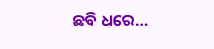ଛବି ଧରେ…